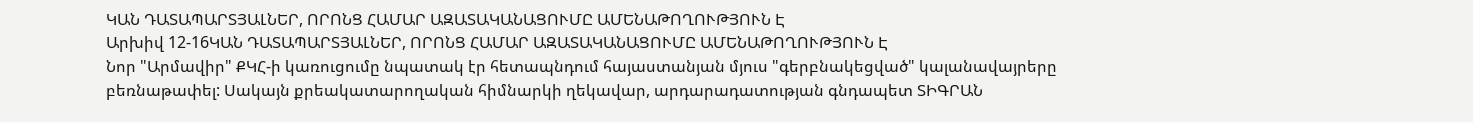ԿԱՆ ԴԱՏԱՊԱՐՏՅԱԼՆԵՐ, ՈՐՈՆՑ ՀԱՄԱՐ ԱԶԱՏԱԿԱՆԱՑՈՒՄԸ ԱՄԵՆԱԹՈՂՈՒԹՅՈՒՆ Է
Արխիվ 12-16ԿԱՆ ԴԱՏԱՊԱՐՏՅԱԼՆԵՐ, ՈՐՈՆՑ ՀԱՄԱՐ ԱԶԱՏԱԿԱՆԱՑՈՒՄԸ ԱՄԵՆԱԹՈՂՈՒԹՅՈՒՆ Է
Նոր "Արմավիր" ՔԿՀ-ի կառուցումը նպատակ էր հետապնդում հայաստանյան մյուս "գերբնակեցված" կալանավայրերը բեռնաթափել: Սակայն քրեակատարողական հիմնարկի ղեկավար, արդարադատության գնդապետ ՏԻԳՐԱՆ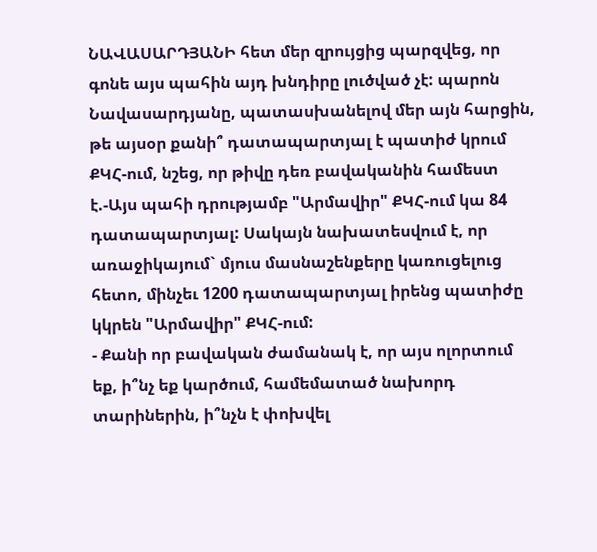ՆԱՎԱՍԱՐԴՅԱՆԻ հետ մեր զրույցից պարզվեց, որ գոնե այս պահին այդ խնդիրը լուծված չէ: պարոն Նավասարդյանը, պատասխանելով մեր այն հարցին, թե այսօր քանի՞ դատապարտյալ է պատիժ կրում ՔԿՀ-ում, նշեց, որ թիվը դեռ բավականին համեստ է.-Այս պահի դրությամբ "Արմավիր" ՔԿՀ-ում կա 84 դատապարտյալ: Սակայն նախատեսվում է, որ առաջիկայում` մյուս մասնաշենքերը կառուցելուց հետո, մինչեւ 1200 դատապարտյալ իրենց պատիժը կկրեն "Արմավիր" ՔԿՀ-ում:
- Քանի որ բավական ժամանակ է, որ այս ոլորտում եք, ի՞նչ եք կարծում, համեմատած նախորդ տարիներին, ի՞նչն է փոխվել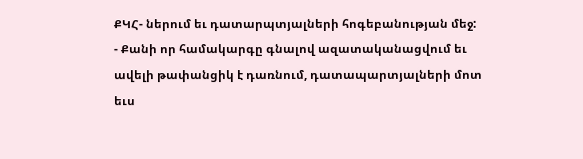ՔԿՀ- ներում եւ դատարպտյալների հոգեբանության մեջ:
- Քանի որ համակարգը գնալով ազատականացվում եւ ավելի թափանցիկ է դառնում, դատապարտյալների մոտ եւս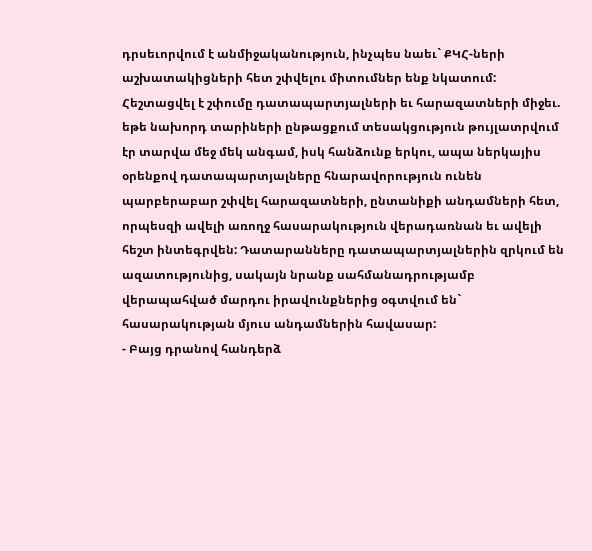դրսեւորվում է անմիջականություն, ինչպես նաեւ` ՔԿՀ-ների աշխատակիցների հետ շփվելու միտումներ ենք նկատում: Հեշտացվել է շփումը դատապարտյալների եւ հարազատների միջեւ. եթե նախորդ տարիների ընթացքում տեսակցություն թույլատրվում էր տարվա մեջ մեկ անգամ, իսկ հանձունք երկու, ապա ներկայիս օրենքով դատապարտյալները հնարավորություն ունեն պարբերաբար շփվել հարազատների, ընտանիքի անդամների հետ, որպեսզի ավելի առողջ հասարակություն վերադառնան եւ ավելի հեշտ ինտեգրվեն: Դատարանները դատապարտյալներին զրկում են ազատությունից, սակայն նրանք սահմանադրությամբ վերապահված մարդու իրավունքներից օգտվում են` հասարակության մյուս անդամներին հավասար:
- Բայց դրանով հանդերձ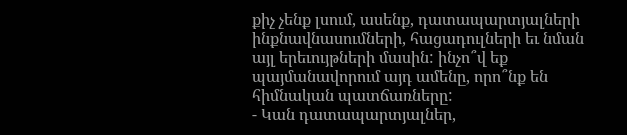քիչ չենք լսում, ասենք, դատապարտյալների ինքնավնասումների, հացադուլների եւ նման այլ երեւույթների մասին: ինչո՞վ եք պայմանավորում այդ ամենը, որո՞նք են հիմնական պատճառները:
- Կան դատապարտյալներ,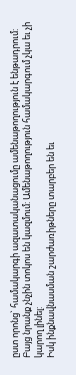ըստ որոնց` համակարգի ազատականացումը ամենաթողություն է ենթադրում: Բայց նրանք չնչին տոկոս են կազմում: Ամենաթողություն համակարգում չկա եւ չի կարող լինել:
Իսկ ինքնավնասման շարժառիթները տարբեր են եւ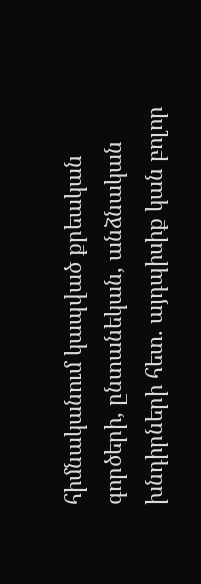հիմնականում կապված քրեական գործերի, ընտանեկան, անձնական խնդիրների հետ. այդպիսիք կան բոլոր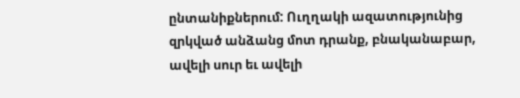ընտանիքներում: Ուղղակի ազատությունից զրկված անձանց մոտ դրանք, բնականաբար, ավելի սուր եւ ավելի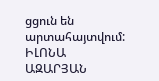ցցուն են արտահայտվում:
ԻԼՈՆԱ ԱԶԱՐՅԱՆ